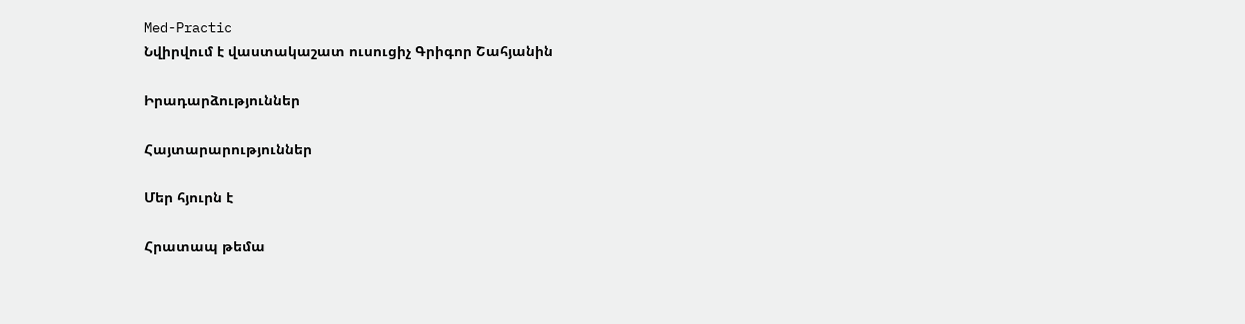Med-Practic
Նվիրվում է վաստակաշատ ուսուցիչ Գրիգոր Շահյանին

Իրադարձություններ

Հայտարարություններ

Մեր հյուրն է

Հրատապ թեմա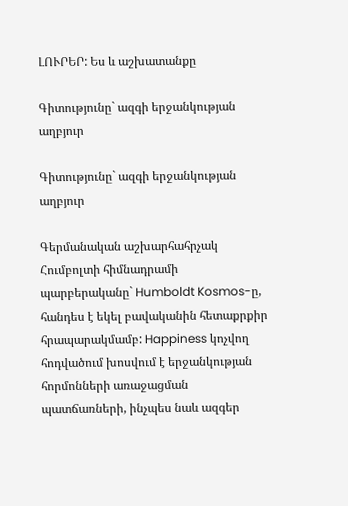ԼՈՒՐԵՐ: Ես և աշխատանքը

Գիտությունը` ազգի երջանկության աղբյուր

Գիտությունը` ազգի երջանկության աղբյուր

Գերմանական աշխարհահրչակ Հումբոլտի հիմնադրամի պարբերականը` Humboldt Kosmos-ը, հանդես է եկել բավականին հետաքրքիր հրապարակմամբ: Happiness կոչվող հոդվածում խոսվում է երջանկության հորմոնների առաջացման պատճառների, ինչպես նաև ազգեր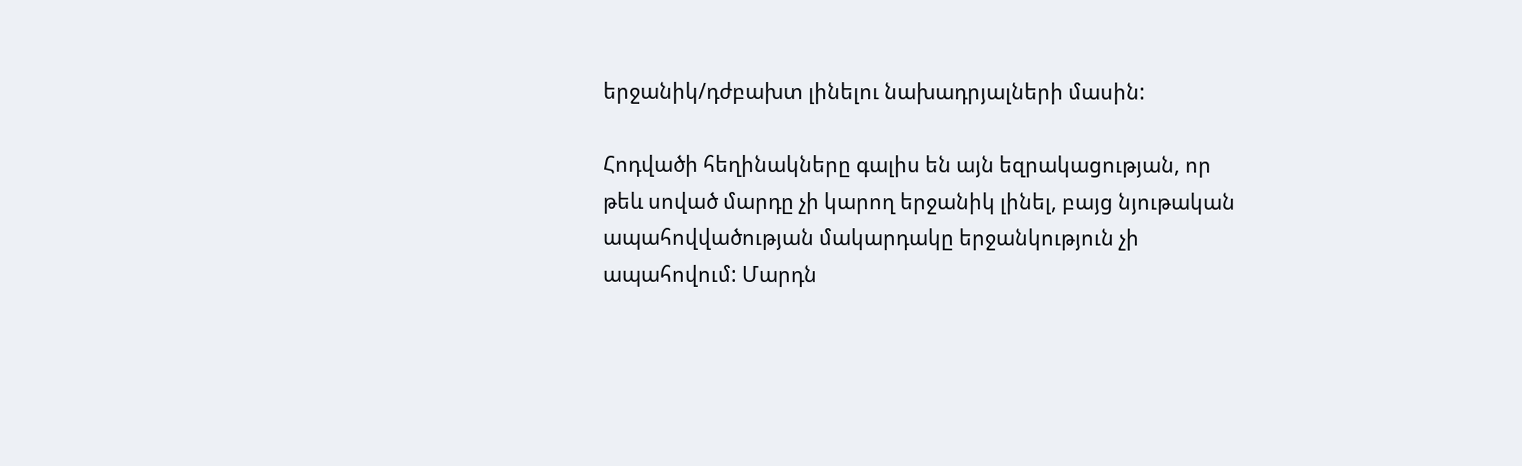երջանիկ/դժբախտ լինելու նախադրյալների մասին:

Հոդվածի հեղինակները գալիս են այն եզրակացության, որ թեև սոված մարդը չի կարող երջանիկ լինել, բայց նյութական ապահովվածության մակարդակը երջանկություն չի ապահովում: Մարդն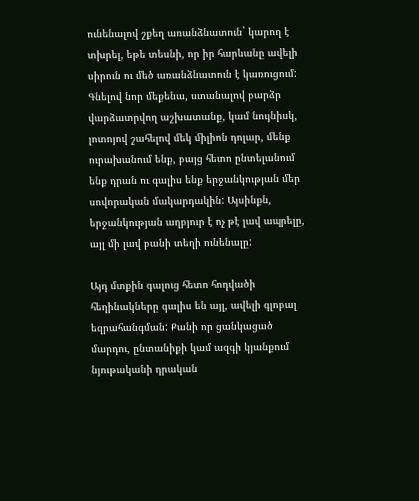ունենալով շքեղ առանձնատուն` կարող է տխրել, եթե տեսնի, որ իր հարևանը ավելի սիրուն ու մեծ առանձնատուն է կառուցում: Գնելով նոր մեքենա, ստանալով բարձր վարձատրվող աշխատանք, կամ նույնիսկ, լոտոյով շահելով մեկ միլիոն դոլար, մենք ուրախանում ենք, բայց հետո ընտելանում ենք դրան ու գալիս ենք երջանկության մեր սովորական մակարդակին: Այսինքն, երջանկության աղբյուր է ոչ թէ լավ ապրելը, այլ մի լավ բանի տեղի ունենալը:

Այդ մտքին գալուց հետո հոդվածի հեղինակները գալիս են այլ, ավելի գլոբալ եզրահանգման: Քանի որ ցանկացած մարդու, ընտանիքի կամ ազգի կյանքում նյութականի դրական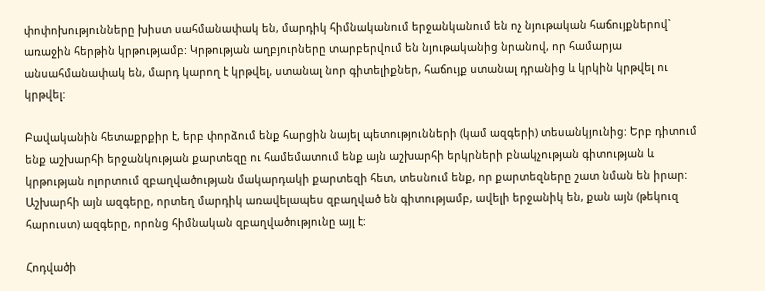փոփոխությունները խիստ սահմանափակ են, մարդիկ հիմնականում երջանկանում են ոչ նյութական հաճույքներով` առաջին հերթին կրթությամբ: Կրթության աղբյուրները տարբերվում են նյութականից նրանով, որ համարյա անսահմանափակ են, մարդ կարող է կրթվել, ստանալ նոր գիտելիքներ, հաճույք ստանալ դրանից և կրկին կրթվել ու կրթվել:

Բավականին հետաքրքիր է, երբ փորձում ենք հարցին նայել պետությունների (կամ ազգերի) տեսանկյունից: Երբ դիտում ենք աշխարհի երջանկության քարտեզը ու համեմատում ենք այն աշխարհի երկրների բնակչության գիտության և կրթության ոլորտում զբաղվածության մակարդակի քարտեզի հետ, տեսնում ենք, որ քարտեզները շատ նման են իրար: Աշխարհի այն ազգերը, որտեղ մարդիկ առավելապես զբաղված են գիտությամբ, ավելի երջանիկ են, քան այն (թեկուզ հարուստ) ազգերը, որոնց հիմնական զբաղվածությունը այլ է:

Հոդվածի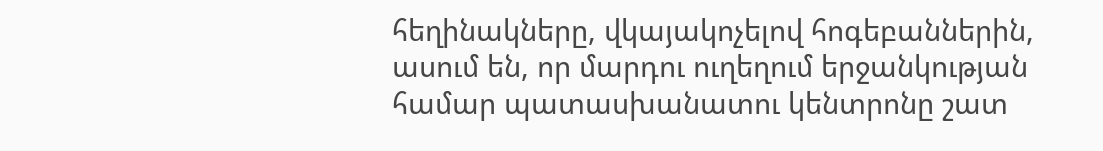հեղինակները, վկայակոչելով հոգեբաններին, ասում են, որ մարդու ուղեղում երջանկության համար պատասխանատու կենտրոնը շատ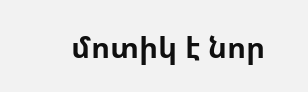մոտիկ է նոր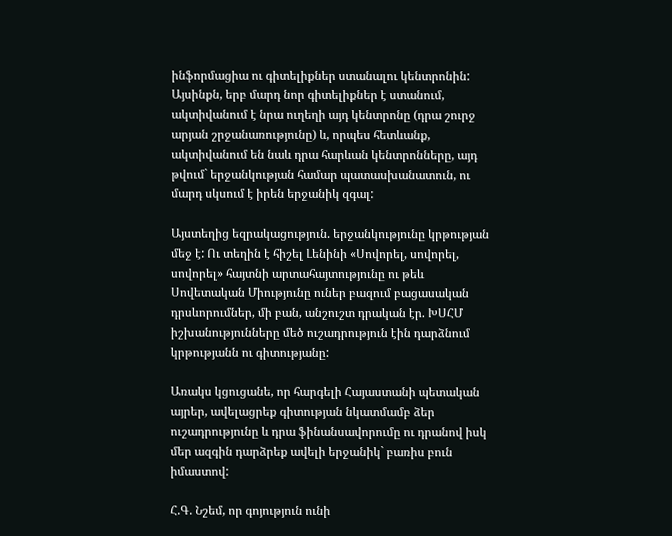ինֆորմացիա ու գիտելիքներ ստանալու կենտրոնին: Այսինքն, երբ մարդ նոր գիտելիքներ է ստանում, ակտիվանում է նրա ուղեղի այդ կենտրոնը (դրա շուրջ արյան շրջանառությունը) և, որպես հետևանք, ակտիվանում են նաև դրա հարևան կենտրոնները, այդ թվում` երջանկության համար պատասխանատուն, ու մարդ սկսում է իրեն երջանիկ զգալ:

Այստեղից եզրակացություն. երջանկությունը կրթության մեջ է: Ու տեղին է հիշել Լենինի «Սովորել, սովորել, սովորել» հայտնի արտահայտությունը ու թեև Սովետական Միությունը ուներ բազում բացասական դրսևորումներ, մի բան, անշուշտ դրական էր. ԽՍՀՄ իշխանությունները մեծ ուշադրություն էին դարձնում կրթությանն ու գիտությանը:

Առակս կցուցանե, որ հարգելի Հայաստանի պետական այրեր, ավելացրեք գիտության նկատմամբ ձեր ուշադրությունը և դրա ֆինանսավորումը ու դրանով իսկ մեր ազգին դարձրեք ավելի երջանիկ` բառիս բուն իմաստով:

Հ.Գ. Նշեմ, որ գոյություն ունի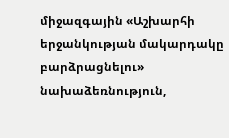միջազգային «Աշխարհի երջանկության մակարդակը բարձրացնելու» նախաձեռնություն,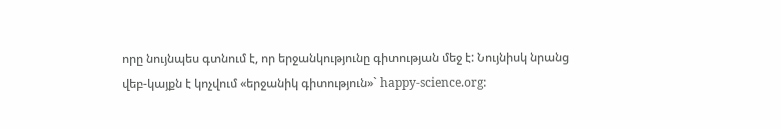որը նույնպես գտնում է, որ երջանկությունը գիտության մեջ է: Նույնիսկ նրանց վեբ-կայքն է կոչվում «երջանիկ գիտություն»` happy-science.org: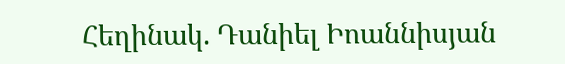Հեղինակ. Դանիել Իոաննիսյան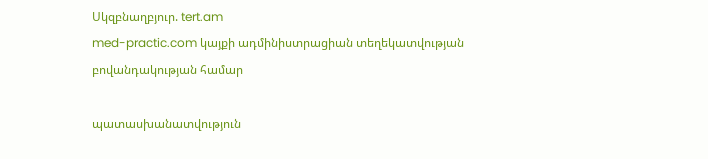Սկզբնաղբյուր. tert.am
med-practic.com կայքի ադմինիստրացիան տեղեկատվության բովանդակության համար

պատասխանատվություն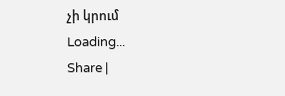չի կրում
Loading...
Share |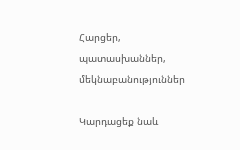Հարցեր, պատասխաններ, մեկնաբանություններ

Կարդացեք նաև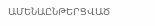ԱՄԵՆԱԸՆԹԵՐՑՎԱԾ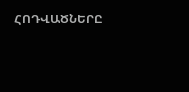ՀՈԴՎԱԾՆԵՐԸ